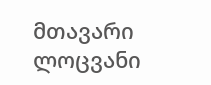მთავარი ლოცვანი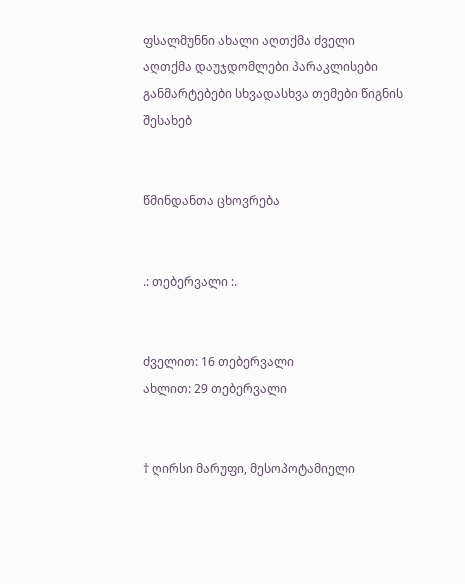ფსალმუნნი ახალი აღთქმა ძველი აღთქმა დაუჯდომლები პარაკლისები განმარტებები სხვადასხვა თემები წიგნის შესახებ


წმინდანთა ცხოვრება


.: თებერვალი :.


ძველით: 16 თებერვალი
ახლით: 29 თებერვალი


† ღირსი მარუფი, მესოპოტამიელი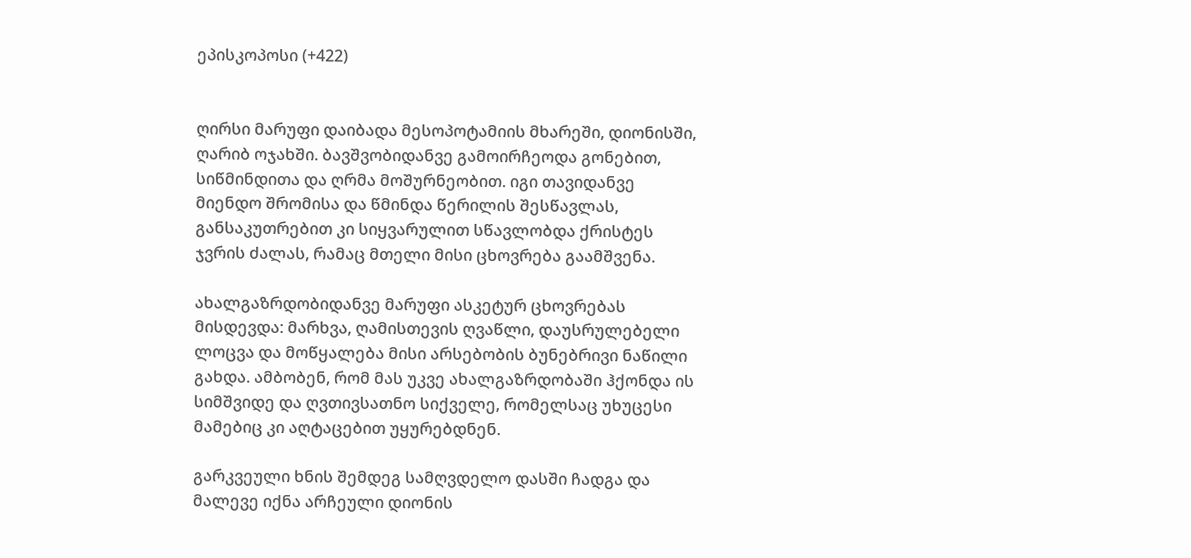ეპისკოპოსი (+422)


ღირსი მარუფი დაიბადა მესოპოტამიის მხარეში, დიონისში, ღარიბ ოჯახში. ბავშვობიდანვე გამოირჩეოდა გონებით, სიწმინდითა და ღრმა მოშურნეობით. იგი თავიდანვე მიენდო შრომისა და წმინდა წერილის შესწავლას, განსაკუთრებით კი სიყვარულით სწავლობდა ქრისტეს ჯვრის ძალას, რამაც მთელი მისი ცხოვრება გაამშვენა.

ახალგაზრდობიდანვე მარუფი ასკეტურ ცხოვრებას მისდევდა: მარხვა, ღამისთევის ღვაწლი, დაუსრულებელი ლოცვა და მოწყალება მისი არსებობის ბუნებრივი ნაწილი გახდა. ამბობენ, რომ მას უკვე ახალგაზრდობაში ჰქონდა ის სიმშვიდე და ღვთივსათნო სიქველე, რომელსაც უხუცესი მამებიც კი აღტაცებით უყურებდნენ.

გარკვეული ხნის შემდეგ სამღვდელო დასში ჩადგა და მალევე იქნა არჩეული დიონის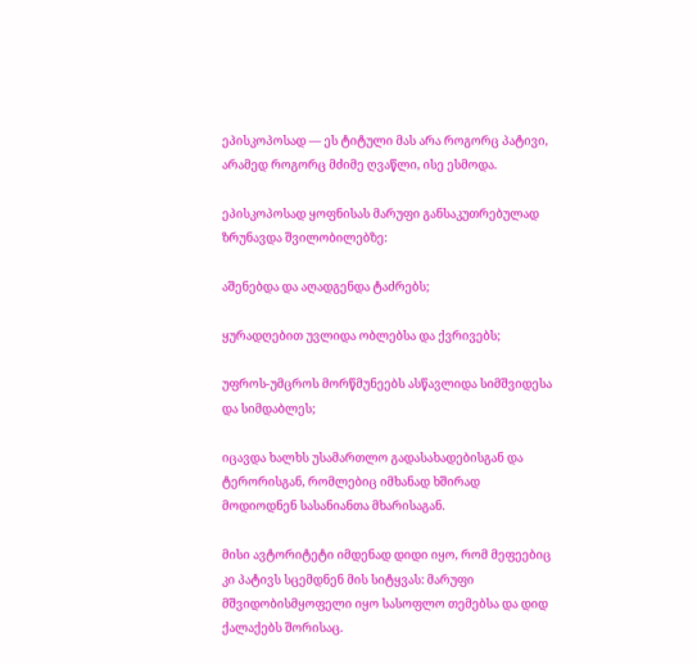ეპისკოპოსად — ეს ტიტული მას არა როგორც პატივი, არამედ როგორც მძიმე ღვაწლი, ისე ესმოდა.

ეპისკოპოსად ყოფნისას მარუფი განსაკუთრებულად ზრუნავდა შვილობილებზე:

აშენებდა და აღადგენდა ტაძრებს;

ყურადღებით უვლიდა ობლებსა და ქვრივებს;

უფროს-უმცროს მორწმუნეებს ასწავლიდა სიმშვიდესა და სიმდაბლეს;

იცავდა ხალხს უსამართლო გადასახადებისგან და ტერორისგან, რომლებიც იმხანად ხშირად მოდიოდნენ სასანიანთა მხარისაგან.

მისი ავტორიტეტი იმდენად დიდი იყო, რომ მეფეებიც კი პატივს სცემდნენ მის სიტყვას: მარუფი მშვიდობისმყოფელი იყო სასოფლო თემებსა და დიდ ქალაქებს შორისაც.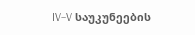IV–V საუკუნეების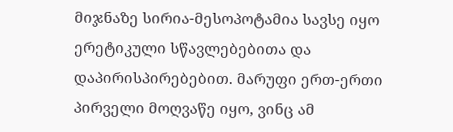მიჯნაზე სირია-მესოპოტამია სავსე იყო ერეტიკული სწავლებებითა და დაპირისპირებებით. მარუფი ერთ-ერთი პირველი მოღვაწე იყო, ვინც ამ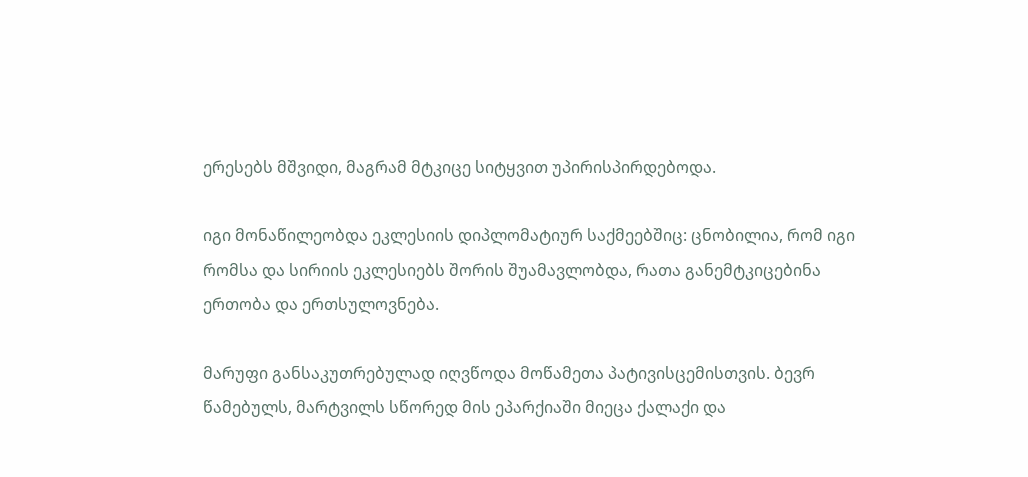ერესებს მშვიდი, მაგრამ მტკიცე სიტყვით უპირისპირდებოდა.

იგი მონაწილეობდა ეკლესიის დიპლომატიურ საქმეებშიც: ცნობილია, რომ იგი რომსა და სირიის ეკლესიებს შორის შუამავლობდა, რათა განემტკიცებინა ერთობა და ერთსულოვნება.

მარუფი განსაკუთრებულად იღვწოდა მოწამეთა პატივისცემისთვის. ბევრ წამებულს, მარტვილს სწორედ მის ეპარქიაში მიეცა ქალაქი და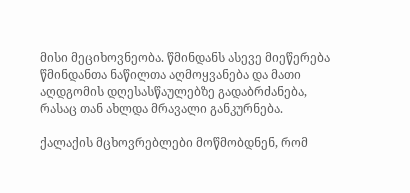მისი მეციხოვნეობა. წმინდანს ასევე მიეწერება წმინდანთა ნაწილთა აღმოყვანება და მათი აღდგომის დღესასწაულებზე გადაბრძანება, რასაც თან ახლდა მრავალი განკურნება.

ქალაქის მცხოვრებლები მოწმობდნენ, რომ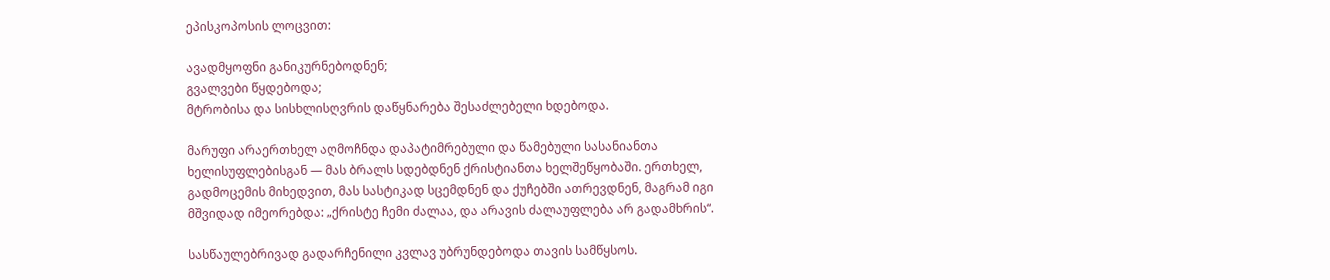ეპისკოპოსის ლოცვით:

ავადმყოფნი განიკურნებოდნენ;
გვალვები წყდებოდა;
მტრობისა და სისხლისღვრის დაწყნარება შესაძლებელი ხდებოდა.

მარუფი არაერთხელ აღმოჩნდა დაპატიმრებული და წამებული სასანიანთა ხელისუფლებისგან — მას ბრალს სდებდნენ ქრისტიანთა ხელშეწყობაში. ერთხელ, გადმოცემის მიხედვით, მას სასტიკად სცემდნენ და ქუჩებში ათრევდნენ, მაგრამ იგი მშვიდად იმეორებდა: „ქრისტე ჩემი ძალაა, და არავის ძალაუფლება არ გადამხრის“.

სასწაულებრივად გადარჩენილი კვლავ უბრუნდებოდა თავის სამწყსოს.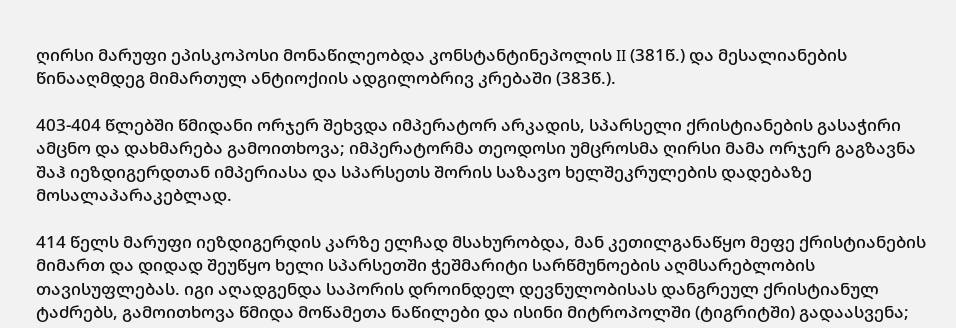ღირსი მარუფი ეპისკოპოსი მონაწილეობდა კონსტანტინეპოლის II (381წ.) და მესალიანების წინააღმდეგ მიმართულ ანტიოქიის ადგილობრივ კრებაში (383წ.).

403-404 წლებში წმიდანი ორჯერ შეხვდა იმპერატორ არკადის, სპარსელი ქრისტიანების გასაჭირი ამცნო და დახმარება გამოითხოვა; იმპერატორმა თეოდოსი უმცროსმა ღირსი მამა ორჯერ გაგზავნა შაჰ იეზდიგერდთან იმპერიასა და სპარსეთს შორის საზავო ხელშეკრულების დადებაზე მოსალაპარაკებლად.

414 წელს მარუფი იეზდიგერდის კარზე ელჩად მსახურობდა, მან კეთილგანაწყო მეფე ქრისტიანების მიმართ და დიდად შეუწყო ხელი სპარსეთში ჭეშმარიტი სარწმუნოების აღმსარებლობის თავისუფლებას. იგი აღადგენდა საპორის დროინდელ დევნულობისას დანგრეულ ქრისტიანულ ტაძრებს, გამოითხოვა წმიდა მოწამეთა ნაწილები და ისინი მიტროპოლში (ტიგრიტში) გადაასვენა;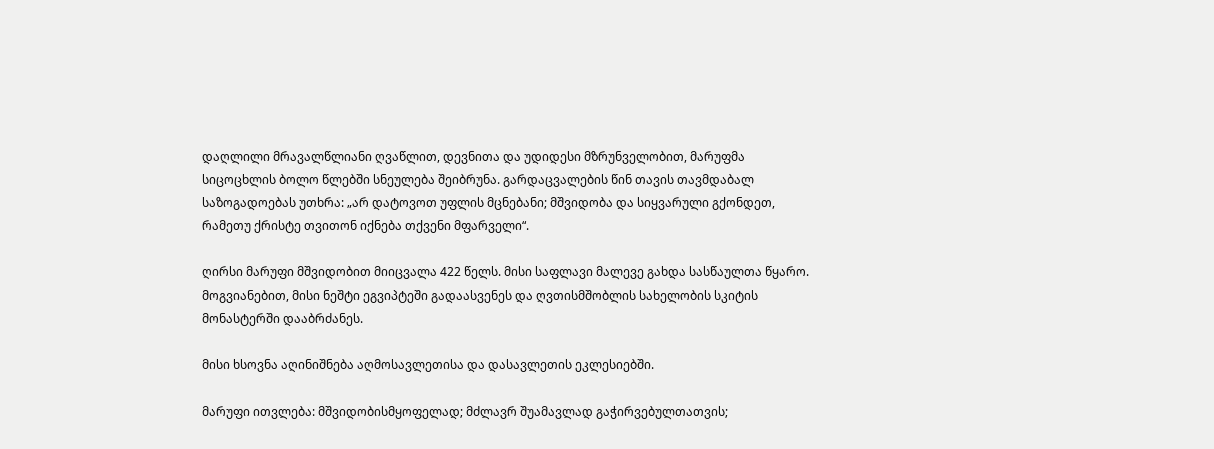დაღლილი მრავალწლიანი ღვაწლით, დევნითა და უდიდესი მზრუნველობით, მარუფმა სიცოცხლის ბოლო წლებში სნეულება შეიბრუნა. გარდაცვალების წინ თავის თავმდაბალ საზოგადოებას უთხრა: „არ დატოვოთ უფლის მცნებანი; მშვიდობა და სიყვარული გქონდეთ, რამეთუ ქრისტე თვითონ იქნება თქვენი მფარველი“.

ღირსი მარუფი მშვიდობით მიიცვალა 422 წელს. მისი საფლავი მალევე გახდა სასწაულთა წყარო. მოგვიანებით, მისი ნეშტი ეგვიპტეში გადაასვენეს და ღვთისმშობლის სახელობის სკიტის მონასტერში დააბრძანეს.

მისი ხსოვნა აღინიშნება აღმოსავლეთისა და დასავლეთის ეკლესიებში.

მარუფი ითვლება: მშვიდობისმყოფელად; მძლავრ შუამავლად გაჭირვებულთათვის;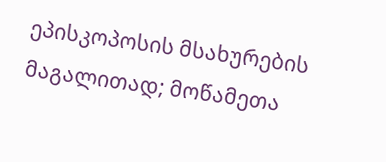ეპისკოპოსის მსახურების მაგალითად; მოწამეთა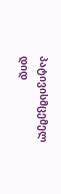პატივისმცემელ დიდ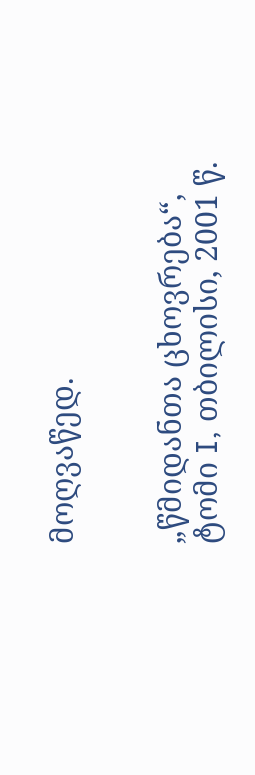მოღვაწედ.


„წმიდანთა ცხოვრება“, ტომი I, თბილისი, 2001 წ.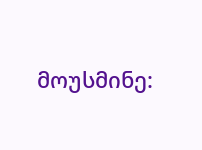მოუსმინე: